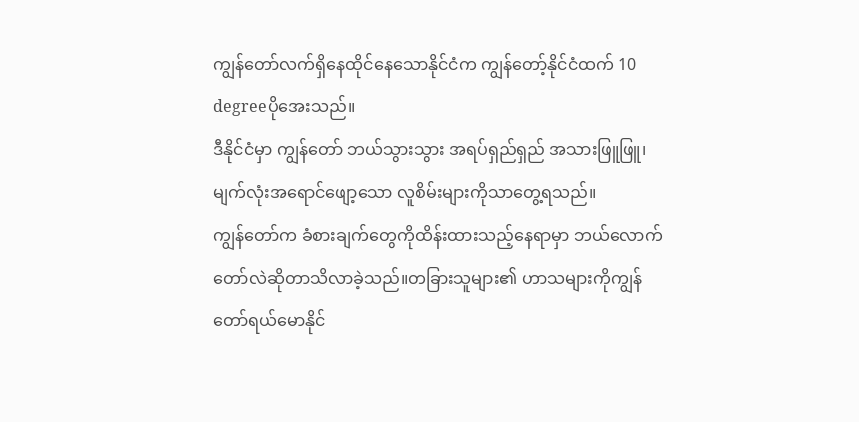ကျွန်တော်လက်ရှိနေထိုင်နေသောနိုင်ငံက ကျွန်တော့်နိုင်ငံထက် 10 degreeပိုအေးသည်။
ဒီနိုင်ငံမှာ ကျွန်တော် ဘယ်သွားသွား အရပ်ရှည်ရှည် အသားဖြူဖြူ၊ မျက်လုံးအရောင်ဖျော့သော လူစိမ်းများကိုသာတွေ့ရသည်။
ကျွန်တော်က ခံစားချက်တွေကိုထိန်းထားသည့်နေရာမှာ ဘယ်လောက်တော်လဲဆိုတာသိလာခဲ့သည်။တခြားသူများ၏ ဟာသများကိုကျွန်တော်ရယ်မောနိုင်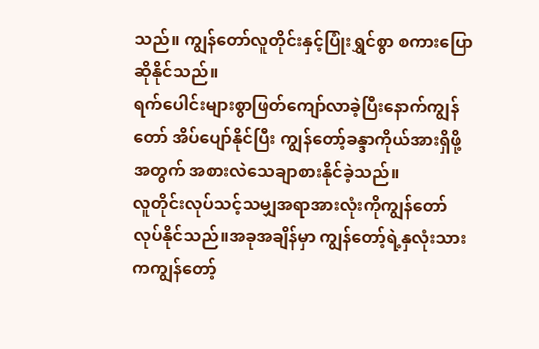သည်။ ကျွန်တော်လူတိုင်းနှင့်ပြုံးရွှင်စွာ စကားပြောဆိုနိုင်သည်။
ရက်ပေါင်းများစွာဖြတ်ကျော်လာခဲ့ပြီးနောက်ကျွန်တော် အိပ်ပျော်နိုင်ပြီး ကျွန်တော့်ခန္ဒာကိုယ်အားရှိဖို့အတွက် အစားလဲသေချာစားနိုင်ခဲ့သည်။
လူတိုင်းလုပ်သင့်သမျှအရာအားလုံးကိုကျွန်တော်လုပ်နိုင်သည်။အခုအချိန်မှာ ကျွန်တော့်ရဲ့နှလုံးသားကကျွန်တော့်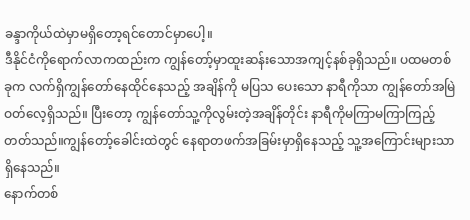ခန္ဒာကိုယ်ထဲမှာမရှိတော့ရင်တောင်မှာပေါ့။
ဒီနိုင်ငံကိုရောက်လာကထည်းက ကျွန်တော့်မှာထူးဆန်းသောအကျင့်နစ်ခုရှိသည်။ ပထမတစ်ခုက လက်ရှိကျွန်တော်နေထိုင်နေသည့် အချိန်ကို မပြသ ပေးသော နာရီကိုသာ ကျွန်တော်အမြဲ ဝတ်လေ့ရှိသည်။ ပြီးတော့ ကျွန်တော်သူ့ကိုလွမ်းတဲ့အချိန်တိုင်း နာရီကိုမကြာမကြာကြည့်တတ်သည်။ကျွန်တော့်ခေါင်းထဲတွင် နေရာတဖက်အခြမ်းမှာရှိနေသည့် သူ့အကြောင်းများသာရှိနေသည်။
နောက်တစ်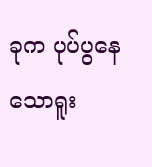ခုက ပုပ်ပွနေသောရူး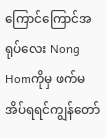ကြောင်ကြောင်အရုပ်လေး Nong Homကိုမှ ဖက်မအိပ်ရရင်ကျွန်တော်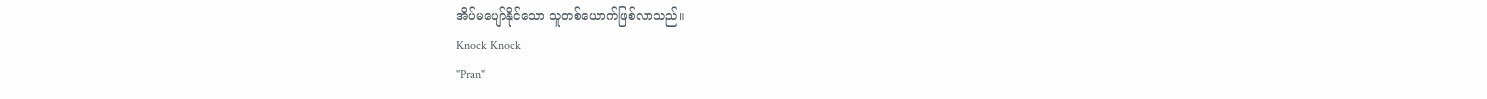အိပ်မပျော်နိုင်သော သူတစ်ယောက်ဖြစ်လာသည်။
Knock Knock
"Pran"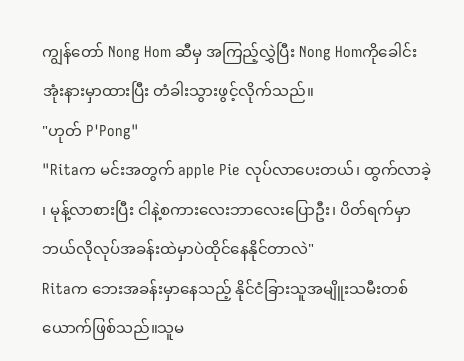ကျွန်တော် Nong Hom ဆီမှ အကြည့်လွှဲပြီး Nong Homကိုခေါင်းအုံးနားမှာထားပြီး တံခါးသွားဖွင့်လိုက်သည်။
"ဟုတ် P'Pong"
"Ritaက မင်းအတွက် apple Pie လုပ်လာပေးတယ်၊ ထွက်လာခဲ့ ၊ မုန့်လာစားပြီး ငါနဲ့စကားလေးဘာလေးပြောဦး၊ ပိတ်ရက်မှာ ဘယ်လိုလုပ်အခန်းထဲမှာပဲထိုင်နေနိုင်တာလဲ"
Ritaက ဘေးအခန်းမှာနေသည့် နိုင်ငံခြားသူအမျိူးသမီးတစ်ယောက်ဖြစ်သည်။သူမ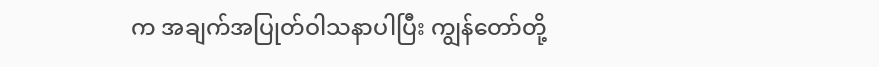က အချက်အပြုတ်ဝါသနာပါပြီး ကျွန်တော်တို့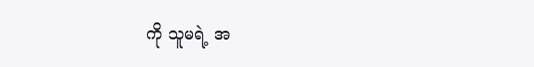ကို သူမရဲ့ အ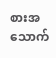စားအသောက်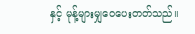နှင့် မုန့်များမျှဝေပေးတတ်သည်။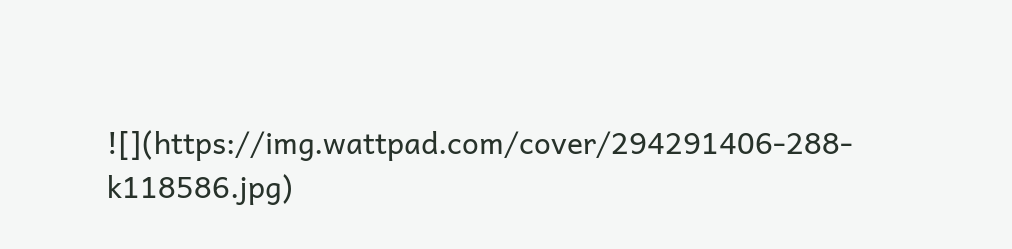![](https://img.wattpad.com/cover/294291406-288-k118586.jpg)